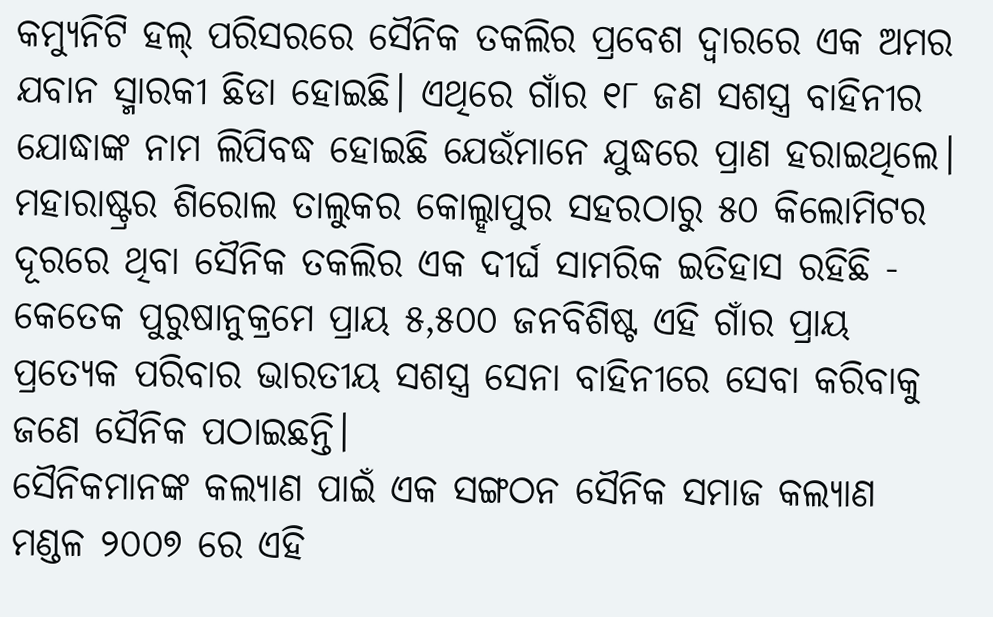କମ୍ୟୁନିଟି ହଲ୍ ପରିସରରେ ସୈନିକ ତକଲିର ପ୍ରବେଶ ଦ୍ୱାରରେ ଏକ ଅମର ଯବାନ ସ୍ମାରକୀ ଛିଡା ହୋଇଛି। ଏଥିରେ ଗାଁର ୧୮ ଜଣ ସଶସ୍ତ୍ର ବାହିନୀର ଯୋଦ୍ଧାଙ୍କ ନାମ ଲିପିବଦ୍ଧ ହୋଇଛି ଯେଉଁମାନେ ଯୁଦ୍ଧରେ ପ୍ରାଣ ହରାଇଥିଲେ।
ମହାରାଷ୍ଟ୍ରର ଶିରୋଲ ତାଲୁକର କୋଲ୍ହାପୁର ସହରଠାରୁ ୫୦ କିଲୋମିଟର ଦୂରରେ ଥିବା ସୈନିକ ତକଲିର ଏକ ଦୀର୍ଘ ସାମରିକ ଇତିହାସ ରହିଛି - କେତେକ ପୁରୁଷାନୁକ୍ରମେ ପ୍ରାୟ ୫,୫୦୦ ଜନବିଶିଷ୍ଟ ଏହି ଗାଁର ପ୍ରାୟ ପ୍ରତ୍ୟେକ ପରିବାର ଭାରତୀୟ ସଶସ୍ତ୍ର ସେନା ବାହିନୀରେ ସେବା କରିବାକୁ ଜଣେ ସୈନିକ ପଠାଇଛନ୍ତି।
ସୈନିକମାନଙ୍କ କଲ୍ୟାଣ ପାଇଁ ଏକ ସଙ୍ଗଠନ ସୈନିକ ସମାଜ କଲ୍ୟାଣ ମଣ୍ଡଳ ୨୦୦୭ ରେ ଏହି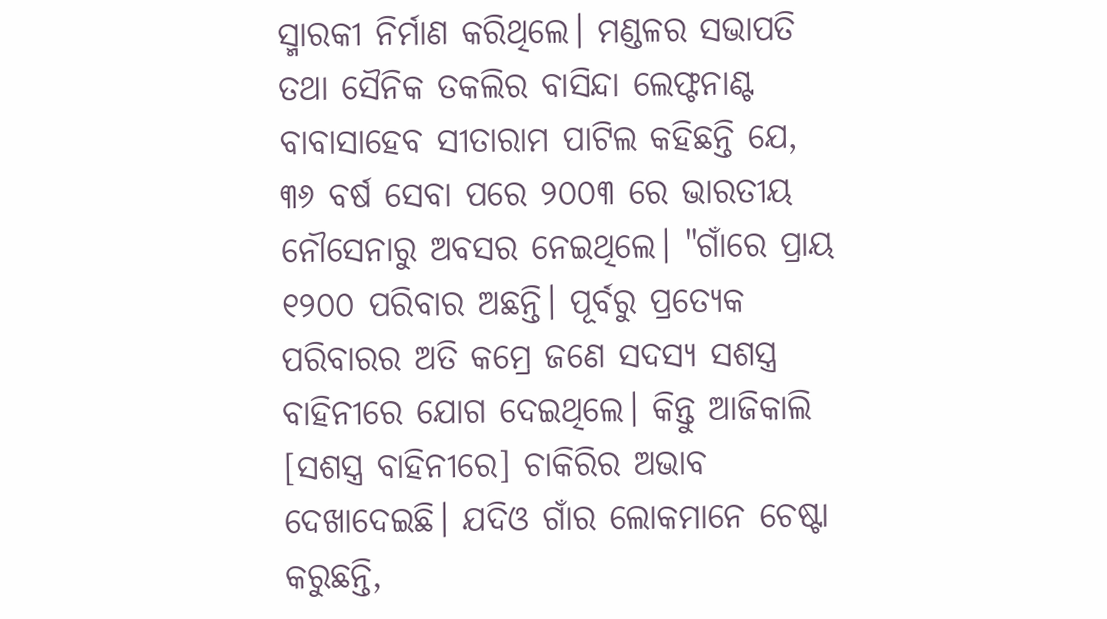ସ୍ମାରକୀ ନିର୍ମାଣ କରିଥିଲେ। ମଣ୍ଡଳର ସଭାପତି ତଥା ସୈନିକ ତକଲିର ବାସିନ୍ଦା ଲେଫ୍ଟନାଣ୍ଟ ବାବାସାହେବ ସୀତାରାମ ପାଟିଲ କହିଛନ୍ତି ଯେ, ୩୬ ବର୍ଷ ସେବା ପରେ ୨୦୦୩ ରେ ଭାରତୀୟ ନୌସେନାରୁ ଅବସର ନେଇଥିଲେ। "ଗାଁରେ ପ୍ରାୟ ୧୨୦୦ ପରିବାର ଅଛନ୍ତି। ପୂର୍ବରୁ ପ୍ରତ୍ୟେକ ପରିବାରର ଅତି କମ୍ରେ ଜଣେ ସଦସ୍ୟ ସଶସ୍ତ୍ର ବାହିନୀରେ ଯୋଗ ଦେଇଥିଲେ। କିନ୍ତୁ ଆଜିକାଲି [ସଶସ୍ତ୍ର ବାହିନୀରେ] ଚାକିରିର ଅଭାବ ଦେଖାଦେଇଛି। ଯଦିଓ ଗାଁର ଲୋକମାନେ ଚେଷ୍ଟା କରୁଛନ୍ତି,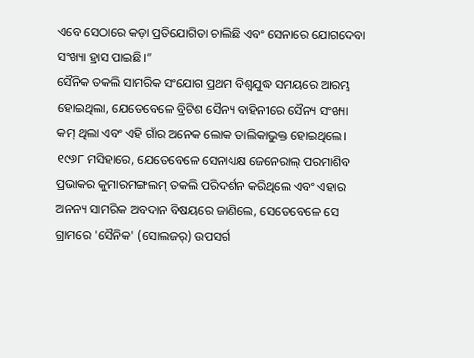ଏବେ ସେଠାରେ କଡ଼ା ପ୍ରତିଯୋଗିତା ଚାଲିଛି ଏବଂ ସେନାରେ ଯୋଗଦେବା ସଂଖ୍ୟା ହ୍ରାସ ପାଇଛି।”
ସୈନିକ ତକଲି ସାମରିକ ସଂଯୋଗ ପ୍ରଥମ ବିଶ୍ୱଯୁଦ୍ଧ ସମୟରେ ଆରମ୍ଭ ହୋଇଥିଲା, ଯେତେବେଳେ ବ୍ରିଟିଶ ସୈନ୍ୟ ବାହିନୀରେ ସୈନ୍ୟ ସଂଖ୍ୟା କମ୍ ଥିଲା ଏବଂ ଏହି ଗାଁର ଅନେକ ଲୋକ ତାଲିକାଭୁକ୍ତ ହୋଇଥିଲେ। ୧୯୬୮ ମସିହାରେ, ଯେତେବେଳେ ସେନାଧ୍ୟକ୍ଷ ଜେନେରାଲ୍ ପରମାଶିବ ପ୍ରଭାକର କୁମାରମଙ୍ଗଲମ୍ ତକଲି ପରିଦର୍ଶନ କରିଥିଲେ ଏବଂ ଏହାର ଅନନ୍ୟ ସାମରିକ ଅବଦାନ ବିଷୟରେ ଜାଣିଲେ, ସେତେବେଳେ ସେ ଗ୍ରାମରେ 'ସୈନିକ' (ସୋଲଜର୍) ଉପସର୍ଗ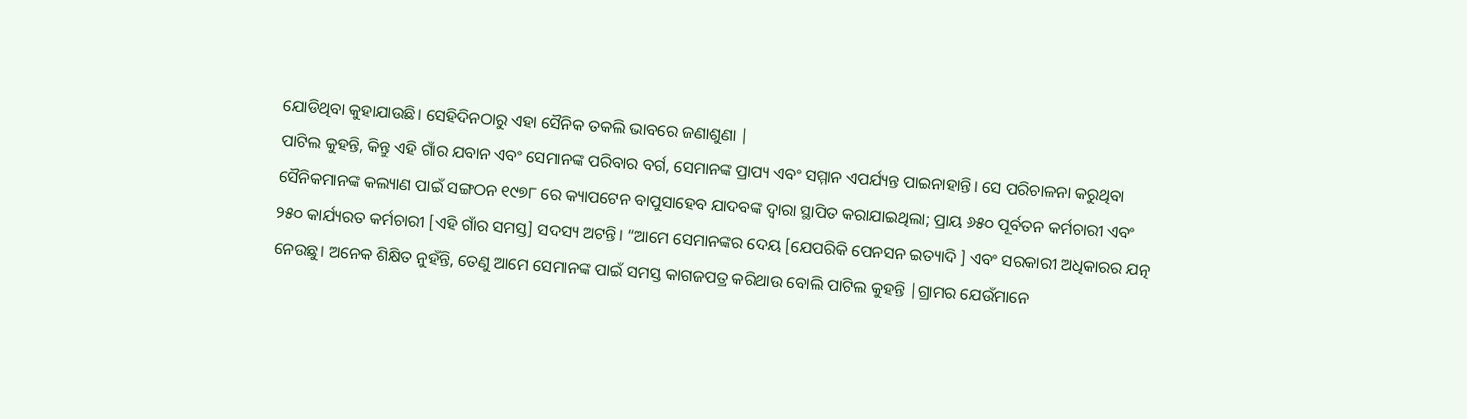ଯୋଡିଥିବା କୁହାଯାଉଛି। ସେହିଦିନଠାରୁ ଏହା ସୈନିକ ତକଲି ଭାବରେ ଜଣାଶୁଣା |
ପାଟିଲ କୁହନ୍ତି, କିନ୍ତୁ ଏହି ଗାଁର ଯବାନ ଏବଂ ସେମାନଙ୍କ ପରିବାର ବର୍ଗ, ସେମାନଙ୍କ ପ୍ରାପ୍ୟ ଏବଂ ସମ୍ମାନ ଏପର୍ଯ୍ୟନ୍ତ ପାଇନାହାନ୍ତି। ସେ ପରିଚାଳନା କରୁଥିବା ସୈନିକମାନଙ୍କ କଲ୍ୟାଣ ପାଇଁ ସଙ୍ଗଠନ ୧୯୭୮ ରେ କ୍ୟାପଟେନ ବାପୁସାହେବ ଯାଦବଙ୍କ ଦ୍ୱାରା ସ୍ଥାପିତ କରାଯାଇଥିଲା; ପ୍ରାୟ ୬୫୦ ପୂର୍ବତନ କର୍ମଚାରୀ ଏବଂ ୨୫୦ କାର୍ଯ୍ୟରତ କର୍ମଚାରୀ [ଏହି ଗାଁର ସମସ୍ତ] ସଦସ୍ୟ ଅଟନ୍ତି। “ଆମେ ସେମାନଙ୍କର ଦେୟ [ଯେପରିକି ପେନସନ ଇତ୍ୟାଦି ] ଏବଂ ସରକାରୀ ଅଧିକାରର ଯତ୍ନ ନେଉଛୁ। ଅନେକ ଶିକ୍ଷିତ ନୁହଁନ୍ତି, ତେଣୁ ଆମେ ସେମାନଙ୍କ ପାଇଁ ସମସ୍ତ କାଗଜପତ୍ର କରିଥାଉ ବୋଲି ପାଟିଲ କୁହନ୍ତି |ଗ୍ରାମର ଯେଉଁମାନେ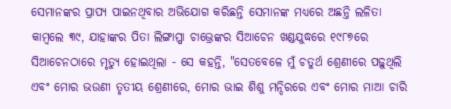ସେମାନଙ୍କର ପ୍ରାପ୍ୟ ପାଇନଥିବାର ଅଭିଯୋଗ କରିଛନ୍ତି ସେମାନଙ୍କ ମଧ୍ୟରେ ଅଛନ୍ତି ଲଳିତା କାମ୍ବଲେ ୩୯, ଯାହାଙ୍କର ପିତା ଲିଙ୍ଗାପ୍ପା ଚାଭ୍ରେଙ୍କର ସିଆଚେନ ଖଣ୍ଡଯୁଦ୍ଧରେ ୧୯୮୭ରେ ସିଆଚେନଠାରେ ମୃତ୍ୟୁ ହୋଇଥିଲା - ସେ କହନ୍ତି, "ସେତବେଳେ ମୁଁ ଚତୁର୍ଥ ଶ୍ରେଣୀରେ ପଢ଼ୁଥିଲି ଏବଂ ମୋର ଭଉଣୀ ତୃତୀୟ ଶ୍ରେଣୀରେ, ମୋର ଭାଇ ଶିଶୁ ମନ୍ଦିରରେ ଏବଂ ମୋର ମାଆ ଚାରି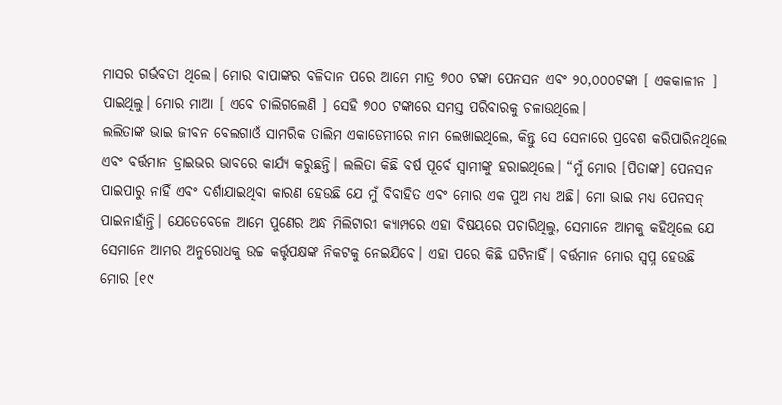ମାସର ଗର୍ଭବତୀ ଥିଲେ। ମୋର ବାପାଙ୍କର ବଳିଦାନ ପରେ ଆମେ ମାତ୍ର ୭୦୦ ଟଙ୍କା ପେନସନ ଏବଂ ୨୦,୦୦୦ଟଙ୍କା [ ଏକକାଳୀନ ] ପାଇଥିଲୁ। ମୋର ମାଆ [ ଏବେ ଚାଲିଗଲେଣି ] ସେହି ୭୦୦ ଟଙ୍କାରେ ସମସ୍ତ ପରିବାରକୁ ଚଳାଉଥିଲେ।
ଲଲିତାଙ୍କ ଭାଇ ଜୀବନ ବେଲଗାଓଁ ସାମରିକ ତାଲିମ ଏକାଡେମୀରେ ନାମ ଲେଖାଇଥିଲେ, କିନ୍ତୁ ସେ ସେନାରେ ପ୍ରବେଶ କରିପାରିନଥିଲେ ଏବଂ ବର୍ତ୍ତମାନ ଡ୍ରାଇଭର ଭାବରେ କାର୍ଯ୍ୟ କରୁଛନ୍ତି। ଲଲିତା କିଛି ବର୍ଷ ପୂର୍ବେ ସ୍ୱାମୀଙ୍କୁ ହରାଇଥିଲେ। “ମୁଁ ମୋର [ପିତାଙ୍କ] ପେନସନ ପାଇପାରୁ ନାହିଁ ଏବଂ ଦର୍ଶାଯାଇଥିବା କାରଣ ହେଉଛି ଯେ ମୁଁ ବିବାହିତ ଏବଂ ମୋର ଏକ ପୁଅ ମଧ୍ୟ ଅଛି। ମୋ ଭାଇ ମଧ୍ୟ ପେନସନ୍ ପାଇନାହାଁନ୍ତି। ଯେତେବେଳେ ଆମେ ପୁଣେର ଅନ୍ଧ ମିଲିଟାରୀ କ୍ୟାମ୍ପରେ ଏହା ବିଷୟରେ ପଚାରିଥିଲୁ, ସେମାନେ ଆମକୁ କହିଥିଲେ ଯେ ସେମାନେ ଆମର ଅନୁରୋଧକୁ ଉଚ୍ଚ କର୍ତ୍ତୃପକ୍ଷଙ୍କ ନିକଟକୁ ନେଇଯିବେ। ଏହା ପରେ କିଛି ଘଟିନାହିଁ। ବର୍ତ୍ତମାନ ମୋର ସ୍ୱପ୍ନ ହେଉଛି ମୋର [୧୯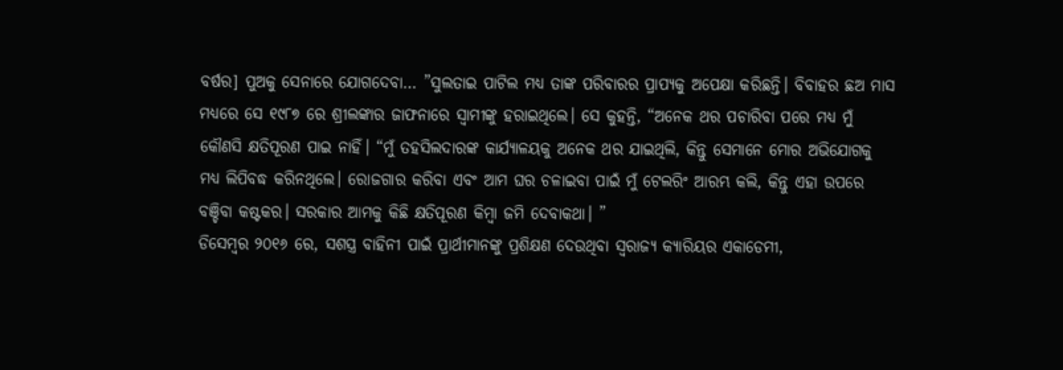ବର୍ଷର] ପୁଅକୁ ସେନାରେ ଯୋଗଦେବା… ”ସୁଲତାଇ ପାଟିଲ ମଧ୍ୟ ତାଙ୍କ ପରିବାରର ପ୍ରାପ୍ୟକୁ ଅପେକ୍ଷା କରିଛନ୍ତି। ବିବାହର ଛଅ ମାସ ମଧ୍ୟରେ ସେ ୧୯୮୭ ରେ ଶ୍ରୀଲଙ୍କାର ଜାଫନାରେ ସ୍ୱାମୀଙ୍କୁ ହରାଇଥିଲେ। ସେ କୁହନ୍ତି, “ଅନେକ ଥର ପଚାରିବା ପରେ ମଧ୍ୟ ମୁଁ କୌଣସି କ୍ଷତିପୂରଣ ପାଇ ନାହିଁ। “ମୁଁ ତହସିଲଦାରଙ୍କ କାର୍ଯ୍ୟାଳୟକୁ ଅନେକ ଥର ଯାଇଥିଲି, କିନ୍ତୁ ସେମାନେ ମୋର ଅଭିଯୋଗକୁ ମଧ୍ୟ ଲିପିବଦ୍ଧ କରିନଥିଲେ। ରୋଜଗାର କରିବା ଏବଂ ଆମ ଘର ଚଳାଇବା ପାଇଁ ମୁଁ ଟେଲରିଂ ଆରମ୍ଭ କଲି, କିନ୍ତୁ ଏହା ଉପରେ ବଞ୍ଚିବା କଷ୍ଟକର। ସରକାର ଆମକୁ କିଛି କ୍ଷତିପୂରଣ କିମ୍ବା ଜମି ଦେବାକଥା। ”
ଡିସେମ୍ବର ୨୦୧୬ ରେ, ସଶସ୍ତ୍ର ବାହିନୀ ପାଇଁ ପ୍ରାର୍ଥୀମାନଙ୍କୁ ପ୍ରଶିକ୍ଷଣ ଦେଉଥିବା ସ୍ୱରାଜ୍ୟ କ୍ୟାରିୟର ଏକାଡେମୀ,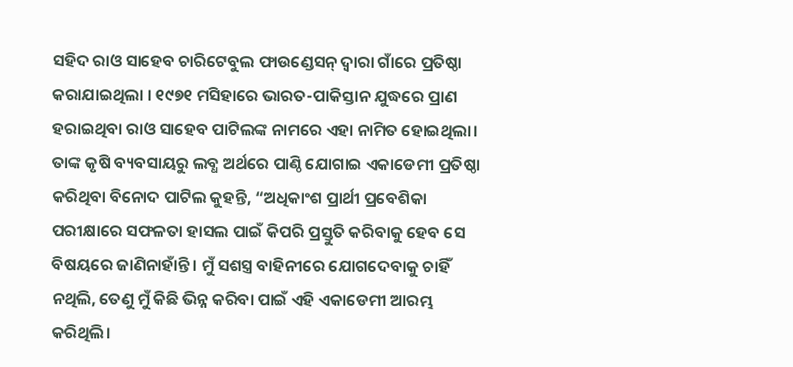ସହିଦ ରାଓ ସାହେବ ଚାରିଟେବୁଲ ଫାଉଣ୍ଡେସନ୍ ଦ୍ୱାରା ଗାଁରେ ପ୍ରତିଷ୍ଠା କରାଯାଇଥିଲା । ୧୯୭୧ ମସିହାରେ ଭାରତ-ପାକିସ୍ତାନ ଯୁଦ୍ଧରେ ପ୍ରାଣ ହରାଇଥିବା ରାଓ ସାହେବ ପାଟିଲଙ୍କ ନାମରେ ଏହା ନାମିତ ହୋଇଥିଲା। ତାଙ୍କ କୃଷି ବ୍ୟବସାୟରୁ ଲବ୍ଧ ଅର୍ଥରେ ପାଣ୍ଠି ଯୋଗାଇ ଏକାଡେମୀ ପ୍ରତିଷ୍ଠା କରିଥିବା ବିନୋଦ ପାଟିଲ କୁହନ୍ତି, “ଅଧିକାଂଶ ପ୍ରାର୍ଥୀ ପ୍ରବେଶିକା ପରୀକ୍ଷାରେ ସଫଳତା ହାସଲ ପାଇଁ କିପରି ପ୍ରସ୍ତୁତି କରିବାକୁ ହେବ ସେ ବିଷୟରେ ଜାଣିନାହାଁନ୍ତି । ମୁଁ ସଶସ୍ତ୍ର ବାହିନୀରେ ଯୋଗଦେବାକୁ ଚାହିଁ ନଥିଲି, ତେଣୁ ମୁଁ କିଛି ଭିନ୍ନ କରିବା ପାଇଁ ଏହି ଏକାଡେମୀ ଆରମ୍ଭ କରିଥିଲି।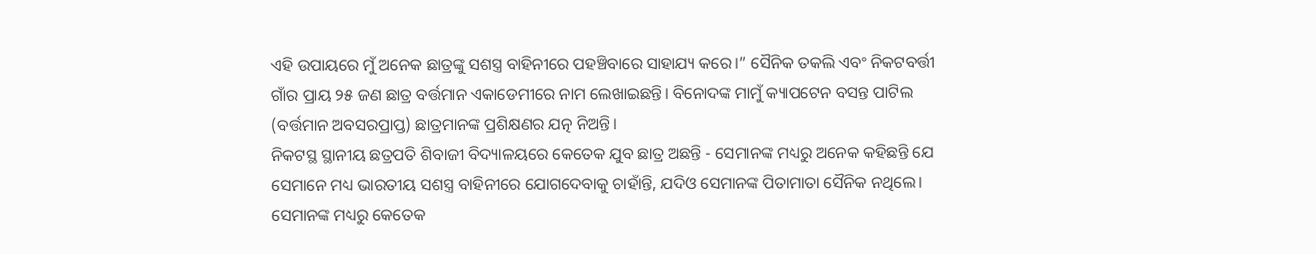ଏହି ଉପାୟରେ ମୁଁ ଅନେକ ଛାତ୍ରଙ୍କୁ ସଶସ୍ତ୍ର ବାହିନୀରେ ପହଞ୍ଚିବାରେ ସାହାଯ୍ୟ କରେ।” ସୈନିକ ତକଲି ଏବଂ ନିକଟବର୍ତ୍ତୀ ଗାଁର ପ୍ରାୟ ୨୫ ଜଣ ଛାତ୍ର ବର୍ତ୍ତମାନ ଏକାଡେମୀରେ ନାମ ଲେଖାଇଛନ୍ତି। ବିନୋଦଙ୍କ ମାମୁଁ କ୍ୟାପଟେନ ବସନ୍ତ ପାଟିଲ (ବର୍ତ୍ତମାନ ଅବସରପ୍ରାପ୍ତ) ଛାତ୍ରମାନଙ୍କ ପ୍ରଶିକ୍ଷଣର ଯତ୍ନ ନିଅନ୍ତି।
ନିକଟସ୍ଥ ସ୍ଥାନୀୟ ଛତ୍ରପତି ଶିବାଜୀ ବିଦ୍ୟାଳୟରେ କେତେକ ଯୁବ ଛାତ୍ର ଅଛନ୍ତି - ସେମାନଙ୍କ ମଧ୍ୟରୁ ଅନେକ କହିଛନ୍ତି ଯେ ସେମାନେ ମଧ୍ୟ ଭାରତୀୟ ସଶସ୍ତ୍ର ବାହିନୀରେ ଯୋଗଦେବାକୁ ଚାହାଁନ୍ତି, ଯଦିଓ ସେମାନଙ୍କ ପିତାମାତା ସୈନିକ ନଥିଲେ। ସେମାନଙ୍କ ମଧ୍ୟରୁ କେତେକ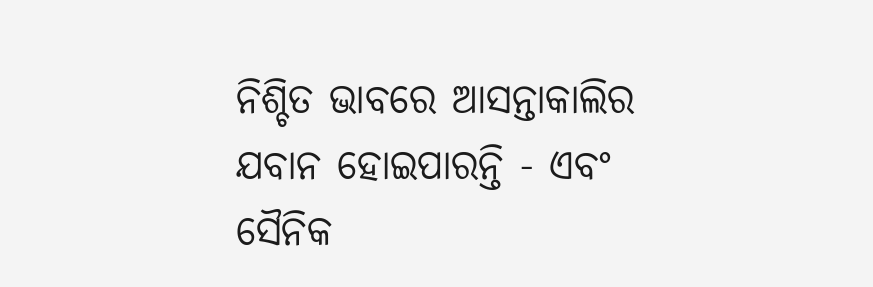ନିଶ୍ଚିତ ଭାବରେ ଆସନ୍ତାକାଲିର ଯବାନ ହୋଇପାରନ୍ତି - ଏବଂ ସୈନିକ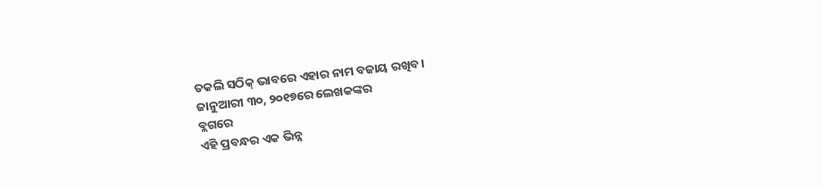ତକଲି ସଠିକ୍ ଭାବରେ ଏହାର ନାମ ବଜାୟ ରଖିବ।
ଜାନୁଆରୀ ୩୦, ୨୦୧୭ରେ ଲେଖକଙ୍କର
ବ୍ଲଗରେ
ଏହି ପ୍ରବନ୍ଧର ଏକ ଭିନ୍ନ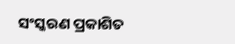ସଂସ୍କରଣ ପ୍ରକାଶିତ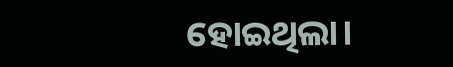ହୋଇଥିଲା।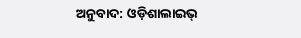ଅନୁବାଦ: ଓଡ଼ିଶାଲାଇଭ୍